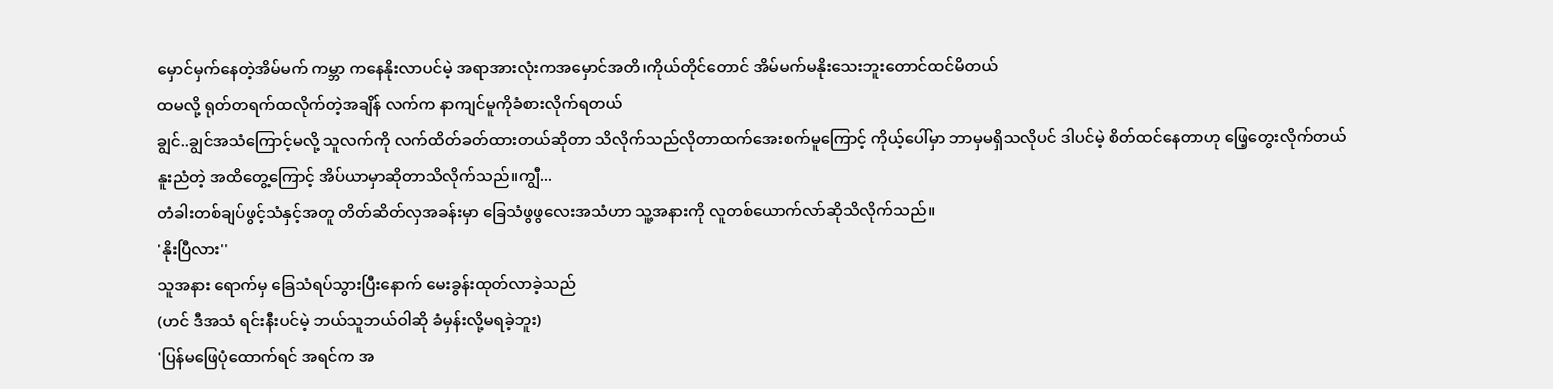မှောင်မှက်နေတဲ့အိမ်မက် ကမ္ဘာ ကနေနိုးလာပင်မဲ့ အရာအားလုံးကအမှောင်အတိ၊ကိုယ်တိုင်တောင် အိမ်မက်မနိုးသေးဘူးတောင်ထင်မိတယ်
ထမလို့ ရုတ်တရက်ထလိုက်တဲ့အချိန် လက်က နာကျင်မူကိုခံစားလိုက်ရတယ်
ချွင်..ချွင်အသံကြောင့်မလို့ သူလက်ကို လက်ထိတ်ခတ်ထားတယ်ဆိုတာ သိလိုက်သည်လိုတာထက်အေးစက်မူကြောင့် ကိုယ့်ပေါ်မှာ ဘာမှမရှိသလိုပင် ဒါပင်မဲ့ စိတ်ထင်နေတာဟု ဖြေ့တွေးလိုက်တယ်
နူးညံတဲ့ အထိတွေ့ကြောင့် အိပ်ယာမှာဆိုတာသိလိုက်သည်။ကျွီ...
တံခါးတစ်ချပ်ဖွင့်သံနှင့်အတူ တိတ်ဆိတ်လှအခန်းမှာ ခြေသံဖွဖွလေးအသံဟာ သူ့အနားကို လူတစ်ယောက်လာ်ဆိုသိလိုက်သည်။
'နိုးပြီလား''
သူအနား ရောက်မှ ခြေသံရပ်သွားပြီးနောက် မေးခွန်းထုတ်လာခဲ့သည်
(ဟင် ဒီအသံ ရင်းနီးပင်မဲ့ ဘယ်သူဘယ်ဝါဆို ခံမှန်းလို့မရခဲ့ဘူး)
'ပြန်မဖြေပုံထောက်ရင် အရင်က အ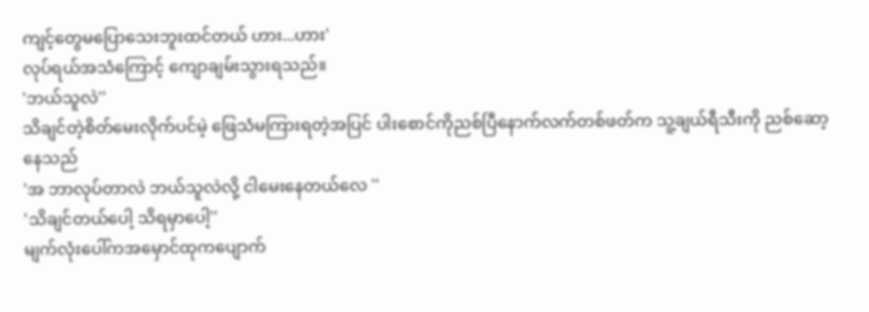ကျင့်တွေမပြောသေးဘူးထင်တယ် ဟား...ဟား'
လုပ်ရယ်အသံကြောင့် ကျောချမ်းသွားရသည်။
'ဘယ်သူလဲ''
သိချင်တဲ့စိတ်မေးလိုက်ပင်မဲ့ ဖြေသံမကြားရတဲ့အပြင် ပါးစောင်ကိုညစ်ပြီနောက်လက်တစ်ဖတ်က သူ့ချယ်ရီသီးကို ညစ်ဆော့နေသည်
'အ ဘာလုပ်တာလဲ ဘယ်သူလဲလို့ ငါမေးနေတယ်လေ ''
'သိချင်တယ်ပေါ့ သိရမှာပေါ့''
မျက်လုံးပေါ်ကအမှောင်ထုကပျောက်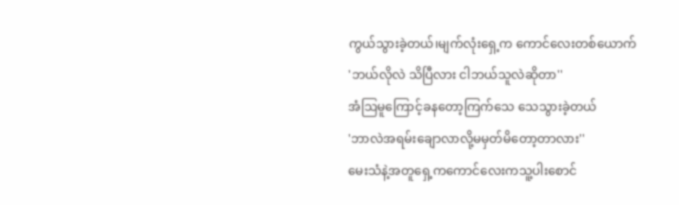ကွယ်သွားခဲ့တယ်၊မျက်လုံးရှေ့က ကောင်လေးတစ်ယောက်
'ဘယ်လိုလဲ သိပြီလား ငါဘယ်သူလဲဆိုတာ''
အံဩမူကြောင့်ခနတော့ကြက်သေ သေသွားခဲ့တယ်
'ဘာလဲအရမ်းချောလာလို့မမှတ်မိတော့တာလား''
မေးသံနဲ့အတူရှေ့ကကောင်လေးကသူ့ပါးစောင်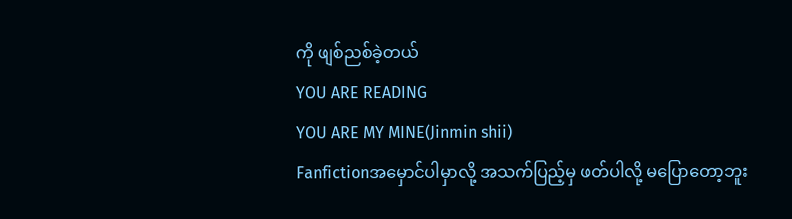ကို ဖျစ်ညစ်ခဲ့တယ်
YOU ARE READING
YOU ARE MY MINE(Jinmin shii)
Fanfictionအမှောင်ပါမှာလို့ အသက်ပြည့်မှ ဖတ်ပါလို့ မပြောတော့ဘူး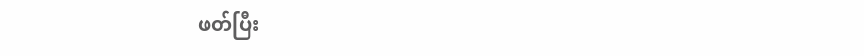ဖတ်ပြီး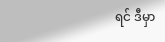ရင် ဒီမှာ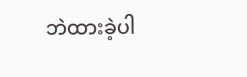ဘဲထားခဲ့ပါ